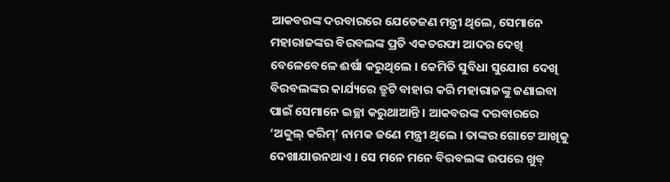ଆକବରଙ୍କ ଦରବାରରେ ଯେତେଜଣ ମନ୍ତ୍ରୀ ଥିଲେ, ସେମାନେ ମହାରାଜଙ୍କର ବିରବଲଙ୍କ ପ୍ରତି ଏକତରଫା ଆଦର ଦେଖି ବେଳେବେଳେ ଈର୍ଷା କରୁଥିଲେ । କେମିତି ସୁବିଧା ସୁଯୋଗ ଦେଖି ବିରବଲଙ୍କର କାର୍ଯ୍ୟରେ ତ୍ରୁଟି ବାହାର କରି ମହାରାଜଙ୍କୁ ଜଣାଇବା ପାଇଁ ସେମାନେ ଇଚ୍ଛା କରୁଥାଆନ୍ତି । ଆକବରଙ୍କ ଦରବାରରେ ‘ଅବ୍ଦୁଲ୍ କରିମ୍’ ନାମକ ଜଣେ ମନ୍ତ୍ରୀ ଥିଲେ । ତାଙ୍କର ଗୋଟେ ଆଖିକୁ ଦେଖାଯାଉନଥାଏ । ସେ ମନେ ମନେ ବିରବଲଙ୍କ ଉପରେ ଖୁବ୍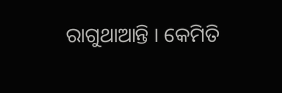ରାଗୁଥାଆନ୍ତି । କେମିତି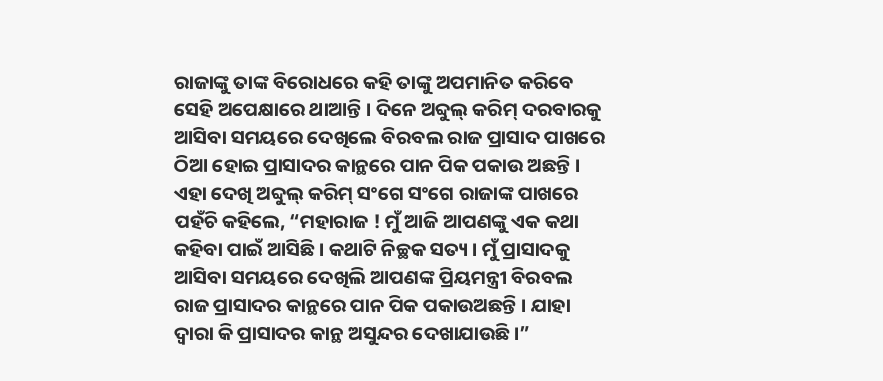ରାଜାଙ୍କୁ ତାଙ୍କ ବିରୋଧରେ କହି ତାଙ୍କୁ ଅପମାନିତ କରିବେ ସେହି ଅପେକ୍ଷାରେ ଥାଆନ୍ତି । ଦିନେ ଅବ୍ଦୁଲ୍ କରିମ୍ ଦରବାରକୁ ଆସିବା ସମୟରେ ଦେଖିଲେ ବିରବଲ ରାଜ ପ୍ରାସାଦ ପାଖରେ ଠିଆ ହୋଇ ପ୍ରାସାଦର କାନ୍ଥରେ ପାନ ପିକ ପକାଉ ଅଛନ୍ତି । ଏହା ଦେଖି ଅବ୍ଦୁଲ୍ କରିମ୍ ସଂଗେ ସଂଗେ ରାଜାଙ୍କ ପାଖରେ ପହଁଚି କହିଲେ, “ମହାରାଜ ! ମୁଁ ଆଜି ଆପଣଙ୍କୁ ଏକ କଥା କହିବା ପାଇଁ ଆସିଛି । କଥାଟି ନିଚ୍ଛକ ସତ୍ୟ । ମୁଁ ପ୍ରାସାଦକୁ ଆସିବା ସମୟରେ ଦେଖିଲି ଆପଣଙ୍କ ପ୍ରିୟମନ୍ତ୍ରୀ ବିରବଲ ରାଜ ପ୍ରାସାଦର କାନ୍ଥରେ ପାନ ପିକ ପକାଉଅଛନ୍ତି । ଯାହା ଦ୍ୱାରା କି ପ୍ରାସାଦର କାନ୍ଥ ଅସୁନ୍ଦର ଦେଖାଯାଉଛି ।”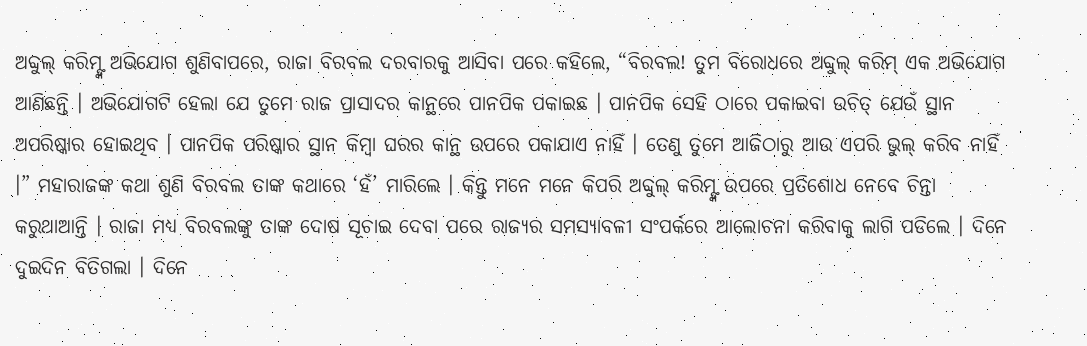ଅବ୍ଦୁଲ୍ କରିମ୍ଙ୍କ ଅଭିଯୋଗ ଶୁଣିବାପରେ, ରାଜା ବିରବଲ ଦରବାରକୁ ଆସିବା ପରେ କହିଲେ, “ବିରବଲ! ତୁମ ବିରୋଧରେ ଅବ୍ଦୁଲ୍ କରିମ୍ ଏକ ଅଭିଯୋଗ ଆଣିଛନ୍ତି । ଅଭିଯୋଗଟି ହେଲା ଯେ ତୁମେ ରାଜ ପ୍ରାସାଦର କାନ୍ଥରେ ପାନପିକ ପକାଇଛ । ପାନପିକ ସେହି ଠାରେ ପକାଇବା ଉଚିତ୍ ଯେଉଁ ସ୍ଥାନ ଅପରିଷ୍କାର ହୋଇଥିବ । ପାନପିକ ପରିଷ୍କାର ସ୍ଥାନ କିମ୍ବା ଘରର କାନ୍ଥ ଉପରେ ପକାଯାଏ ନାହିଁ । ତେଣୁ ତୁମେ ଆଜିଠାରୁ ଆଉ ଏପରି ଭୁଲ୍ କରିବ ନାହିଁ ।” ମହାରାଜଙ୍କ କଥା ଶୁଣି ବିରବଲ ତାଙ୍କ କଥାରେ ‘ହଁ’ ମାରିଲେ । କିନ୍ତୁ ମନେ ମନେ କିପରି ଅବ୍ଦୁଲ୍ କରିମ୍ଙ୍କ ଉପରେ ପ୍ରତିଶୋଧ ନେବେ ଚିନ୍ତା କରୁଥାଆନ୍ତି । ରାଜା ମଧ୍ୟ ବିରବଲଙ୍କୁ ତାଙ୍କ ଦୋଷ ସୂଚାଇ ଦେବା ପରେ ରାଜ୍ୟର ସମସ୍ୟାବଳୀ ସଂପର୍କରେ ଆଲୋଚନା କରିବାକୁ ଲାଗି ପଡିଲେ । ଦିନେ ଦୁଇଦିନ ବିତିଗଲା । ଦିନେ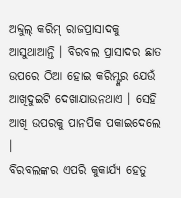ଅବ୍ଦୁଲ୍ କରିମ୍ ରାଜପ୍ରାସାଦକୁ ଆସୁଥାଆନ୍ତି । ବିରବଲ ପ୍ରାସାଦର ଛାତ ଉପରେ ଠିଆ ହୋଇ କରିମ୍ଙ୍କର ଯେଉଁ ଆଖିଦୁଇଟି ଦେଖାଯାଉନଥାଏ । ସେହି ଆଖି ଉପରକୁ ପାନପିକ ପକାଇଦେଲେ ।
ବିରବଲଙ୍କର ଏପରି କୁକାର୍ଯ୍ୟ ହେତୁ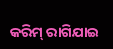କରିମ୍ ରାଗିଯାଇ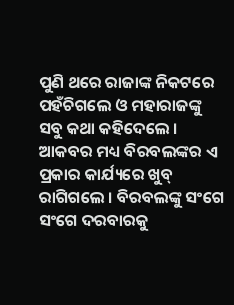ପୁଣି ଥରେ ରାଜାଙ୍କ ନିକଟରେ ପହଁଚିଗଲେ ଓ ମହାରାଜଙ୍କୁ ସବୁ କଥା କହିଦେଲେ । ଆକବର ମଧ୍ୟ ବିରବଲଙ୍କର ଏ ପ୍ରକାର କାର୍ଯ୍ୟରେ ଖୁବ୍ ରାଗିଗଲେ । ବିରବଲଙ୍କୁ ସଂଗେ ସଂଗେ ଦରବାରକୁ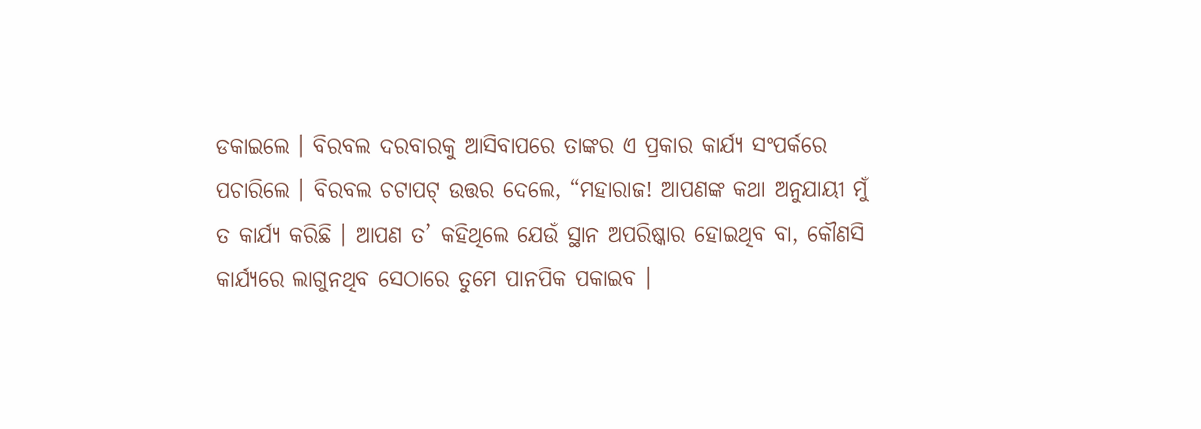ଡକାଇଲେ । ବିରବଲ ଦରବାରକୁ ଆସିବାପରେ ତାଙ୍କର ଏ ପ୍ରକାର କାର୍ଯ୍ୟ ସଂପର୍କରେ ପଚାରିଲେ । ବିରବଲ ଚଟାପଟ୍ ଉତ୍ତର ଦେଲେ, “ମହାରାଜ! ଆପଣଙ୍କ କଥା ଅନୁଯାୟୀ ମୁଁ ତ କାର୍ଯ୍ୟ କରିଛି । ଆପଣ ତ’ କହିଥିଲେ ଯେଉଁ ସ୍ଥାନ ଅପରିଷ୍କାର ହୋଇଥିବ ବା, କୌଣସି କାର୍ଯ୍ୟରେ ଲାଗୁନଥିବ ସେଠାରେ ତୁମେ ପାନପିକ ପକାଇବ ।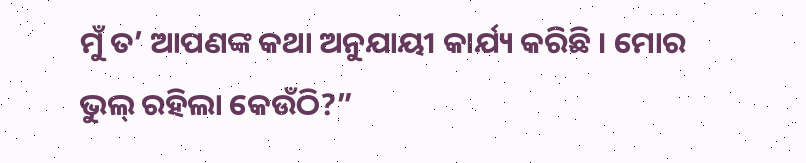ମୁଁ ତ’ ଆପଣଙ୍କ କଥା ଅନୁଯାୟୀ କାର୍ଯ୍ୟ କରିଛି । ମୋର ଭୁଲ୍ ରହିଲା କେଉଁଠି?”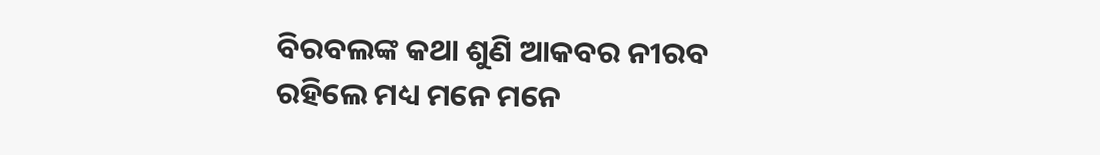ବିରବଲଙ୍କ କଥା ଶୁଣି ଆକବର ନୀରବ ରହିଲେ ମଧ୍ୟ ମନେ ମନେ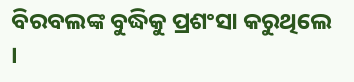ବିରବଲଙ୍କ ବୁଦ୍ଧିକୁ ପ୍ରଶଂସା କରୁଥିଲେ ।